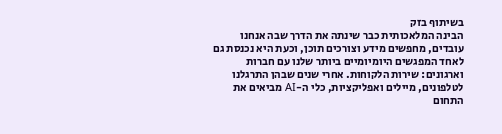בשיתוף בזק
הבינה המלאכותית כבר שינתה את הדרך שבה אנחנו עובדים, מחפשים מידע וצורכים תוכן, וכעת היא נכנסת גם לאחד המפגשים היומיומיים ביותר שלנו עם חברות וארגונים: שירות הלקוחות. אחרי שנים שבהן התרגלנו לטלפונים, מיילים ואפליקציות, כלי ה-AI מביאים את התחום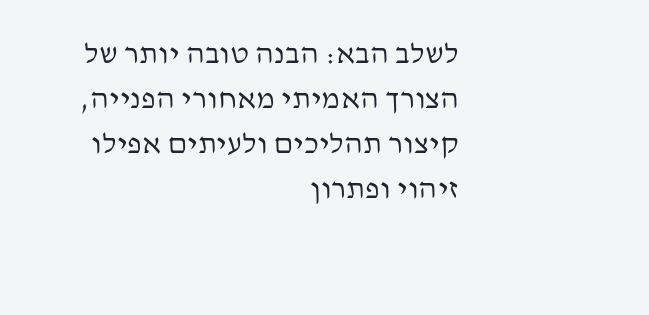לשלב הבא: הבנה טובה יותר של הצורך האמיתי מאחורי הפנייה, קיצור תהליכים ולעיתים אפילו זיהוי ופתרון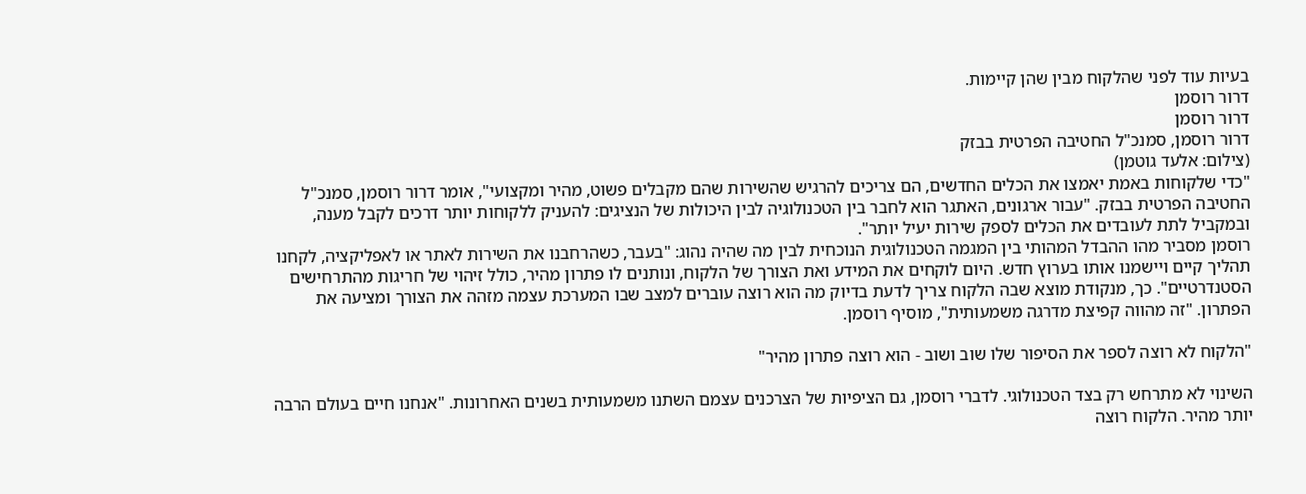בעיות עוד לפני שהלקוח מבין שהן קיימות.
דרור רוסמן
דרור רוסמן
דרור רוסמן, סמנכ"ל החטיבה הפרטית בבזק
(צילום: אלעד גוטמן)
"כדי שלקוחות באמת יאמצו את הכלים החדשים, הם צריכים להרגיש שהשירות שהם מקבלים פשוט, מהיר ומקצועי", אומר דרור רוסמן, סמנכ"ל החטיבה הפרטית בבזק. "עבור ארגונים, האתגר הוא לחבר בין הטכנולוגיה לבין היכולות של הנציגים: להעניק ללקוחות יותר דרכים לקבל מענה, ובמקביל לתת לעובדים את הכלים לספק שירות יעיל יותר".
רוסמן מסביר מהו ההבדל המהותי בין המגמה הטכנולוגית הנוכחית לבין מה שהיה נהוג: "בעבר, כשהרחבנו את השירות לאתר או לאפליקציה, לקחנו תהליך קיים ויישמנו אותו בערוץ חדש. היום לוקחים את המידע ואת הצורך של הלקוח, ונותנים לו פתרון מהיר, כולל זיהוי של חריגות מהתרחישים הסטנדרטיים". כך, מנקודת מוצא שבה הלקוח צריך לדעת בדיוק מה הוא רוצה עוברים למצב שבו המערכת עצמה מזהה את הצורך ומציעה את הפתרון. "זה מהווה קפיצת מדרגה משמעותית", מוסיף רוסמן.

"הלקוח לא רוצה לספר את הסיפור שלו שוב ושוב - הוא רוצה פתרון מהיר"

השינוי לא מתרחש רק בצד הטכנולוגי. לדברי רוסמן, גם הציפיות של הצרכנים עצמם השתנו משמעותית בשנים האחרונות. "אנחנו חיים בעולם הרבה יותר מהיר. הלקוח רוצה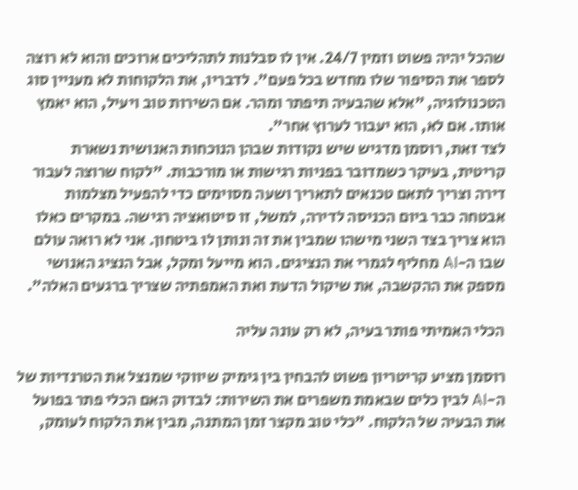שהכל יהיה פשוט וזמין 24/7. אין לו סבלנות לתהליכים ארוכים והוא לא רוצה לספר את הסיפור שלו מחדש בכל פעם". לדבריו, את הלקוחות לא מעניין סוג הטכנולוגיה, "אלא שהבעיה תיפתר ומהר. אם השירות טוב ויעיל, הוא יאמץ אותו. אם לא, הוא יעבור לערוץ אחר".
לצד זאת, רוסמן מדגיש שיש נקודות שבהן הנוכחות האנושית נשארת קריטית, בעיקר כשמדובר בפניות רגישות או מורכבות. "לקוח שרוצה לעבור דירה וצריך לתאם טכנאים לתאריך ושעה מסוימים כדי להפעיל מצלמות אבטחה כבר ביום הכניסה לדירה, למשל, זו סיטואציה רגישה. במקרים כאלו הוא צריך בצד השני מישהו שמבין את זה ונותן לו ביטחון. אני לא רואה עולם שבו ה-AI מחליף לגמרי את הנציגים. הוא מייעל ומקל, אבל הנציג האנושי מספק את ההקשבה, את שיקול הדעת ואת האמפתיה שצריך ברגעים האלה".

הכלי האמיתי פותר בעיה, לא רק עונה עליה

רוסמן מציע קריטריון פשוט להבחין בין גימיק שיווקי שמנצל את הטרנדיות של ה-AI לבין כלים שבאמת משפרים את השירות: לבדוק האם הכלי פתר בפועל את הבעיה של הלקוח. "כלי טוב מקצר זמן המתנה, מבין את הלקוח לעומק,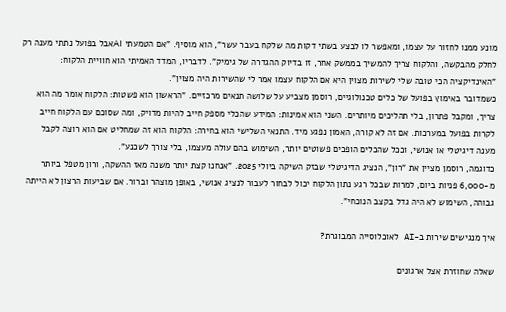מונע ממנו לחזור על עצמו, ומאפשר לו לבצע בשתי דקות מה שלקח בעבר עשר", הוא מוסיף. "אם הטמעתי AIאבל בפועל נתתי מענה רק לחלק מהבקשה, והלקוח צריך להמשיך בממשק אחר, זו בדיוק ההגדרה של גימיק". לדבריו, המדד האמיתי הוא חוויית הלקוח: "האינדיקציה הכי טובה שלי לשירות מצוין היא אם הלקוח עצמו אמר לי שהשירות היה מצוין".
כשמדובר באימוץ בפועל של כלים טכנולוגיים, רוסמן מצביע על שלושה תנאים מרכזיים. "הראשון הוא פשטות: הלקוח אומר מה הוא צריך, ומקבל פתרון, בלי תהליכים מיותרים. השני הוא אמינות: המידע שהכלי מספק חייב להיות מדויק, ומה שסוכם עם הלקוח חייב לקרות בפועל במערכות. אם זה לא קורה, האמון נפגע מיד. התנאי השלישי הוא בחירה: הלקוח הוא זה שמחליט אם הוא רוצה לקבל מענה דיגיטלי או אנושי, וככל שהכלים הופכים פשוטים יותר, השימוש בהם עולה מעצמו, בלי צורך לשכנע".
כדוגמה, רוסמן מציין את "רון", הנציג הדיגיטלי שבזק השיקה ביולי 2025. "אנחנו קצת יותר משנה מאז ההשקה, ורון מטפל ביותר מ-6,000 פניות ביום, למרות שבכל רגע נתון הלקוח יכול לבחור לעבור לנציג אנושי, באופן מוצהר וברור. אם שביעות הרצון לא הייתה גבוהה, השימוש לא היה גדל בקצב הנוכחי".

איך מנגישים שירות ב-AI לאוכלוסייה המבוגרת?

שאלה שחוזרת אצל ארגונים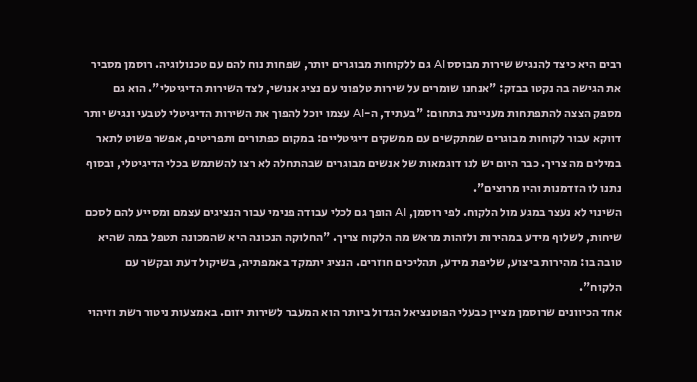רבים היא כיצד להנגיש שירות מבוסס AI גם ללקוחות מבוגרים יותר, שפחות נוח להם עם טכנולוגיה. רוסמן מסביר את הגישה בה נקטו בבזק: "אנחנו שומרים על שירות טלפוני עם נציג אנושי, לצד השירות הדיגיטלי". הוא גם מספק הצצה להתפתחות מעניינת בתחום: "בעתיד, ה-AI עצמו יוכל להפוך את השירות הדיגיטלי לטבעי ונגיש יותר דווקא עבור לקוחות מבוגרים שמתקשים עם ממשקים דיגיטליים: במקום כפתורים ותפריטים, אפשר פשוט לתאר במילים מה צריך. כבר היום יש לנו דוגמאות של אנשים מבוגרים שבהתחלה לא רצו להשתמש בכלי הדיגיטלי, ובסוף נתנו לו הזדמנות והיו מרוצים".
השינוי לא נעצר במגע מול הלקוח. לפי רוסמן, AI הופך גם לכלי עבודה פנימי עבור הנציגים עצמם ומסייע להם לסכם שיחות, לשלוף מידע במהירות ולזהות מראש מה הלקוח צריך. "החלוקה הנכונה היא שהמכונה תטפל במה שהיא טובה בו: מהירות ביצוע, שליפת מידע, תהליכים חוזרים. הנציג יתמקד באמפתיה, בשיקול דעת ובקשר עם הלקוח".
אחד הכיוונים שרוסמן מציין כבעלי הפוטנציאל הגדול ביותר הוא המעבר לשירות יזום. באמצעות ניטור רשת וזיהוי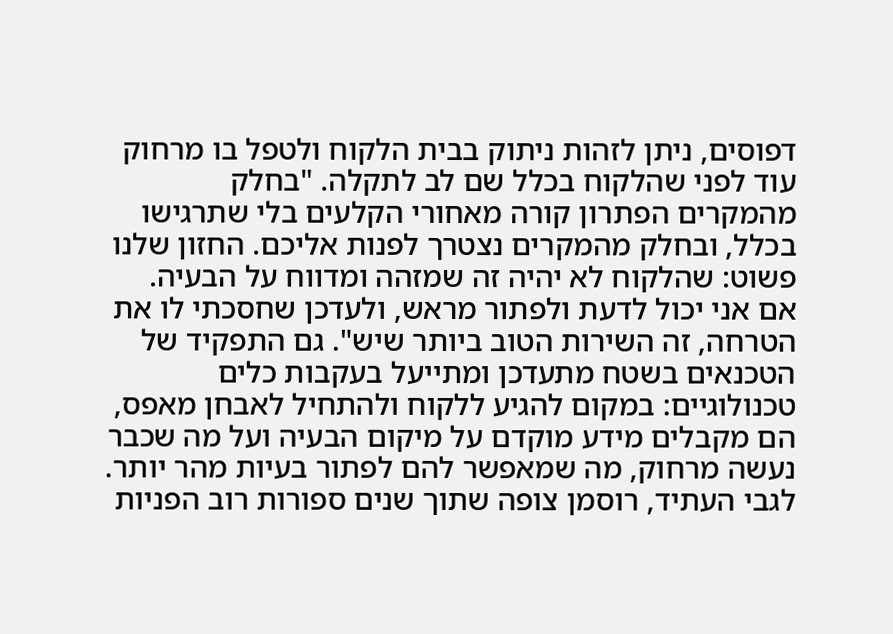דפוסים, ניתן לזהות ניתוק בבית הלקוח ולטפל בו מרחוק עוד לפני שהלקוח בכלל שם לב לתקלה. "בחלק מהמקרים הפתרון קורה מאחורי הקלעים בלי שתרגישו בכלל, ובחלק מהמקרים נצטרך לפנות אליכם. החזון שלנו פשוט: שהלקוח לא יהיה זה שמזהה ומדווח על הבעיה. אם אני יכול לדעת ולפתור מראש, ולעדכן שחסכתי לו את הטרחה, זה השירות הטוב ביותר שיש". גם התפקיד של הטכנאים בשטח מתעדכן ומתייעל בעקבות כלים טכנולוגיים: במקום להגיע ללקוח ולהתחיל לאבחן מאפס, הם מקבלים מידע מוקדם על מיקום הבעיה ועל מה שכבר נעשה מרחוק, מה שמאפשר להם לפתור בעיות מהר יותר.
לגבי העתיד, רוסמן צופה שתוך שנים ספורות רוב הפניות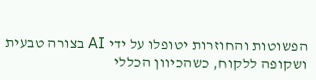הפשוטות והחוזרות יטופלו על ידי AI בצורה טבעית ושקופה ללקוח, כשהכיוון הכללי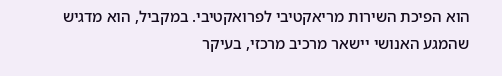הוא הפיכת השירות מריאקטיבי לפרואקטיבי. במקביל, הוא מדגיש שהמגע האנושי יישאר מרכיב מרכזי, בעיקר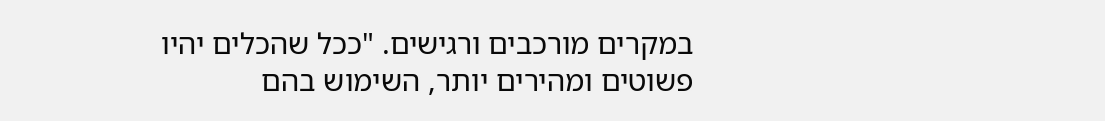במקרים מורכבים ורגישים. "ככל שהכלים יהיו פשוטים ומהירים יותר, השימוש בהם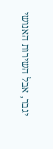יגבר, אבל השירות האנושי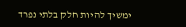ימשיך להיות חלק בלתי נפרד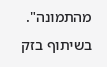מהתמונה".
בשיתוף בזק